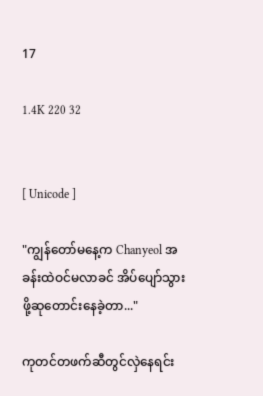17

1.4K 220 32


[ Unicode ]

"ကျွန်တော်မနေ့က Chanyeol အခန်းထဲဝင်မလာခင် အိပ်ပျော်‌သွားဖို့ဆုတောင်းနေခဲ့တာ..."

ကုတင်တဖက်ဆီတွင်လှဲနေရင်း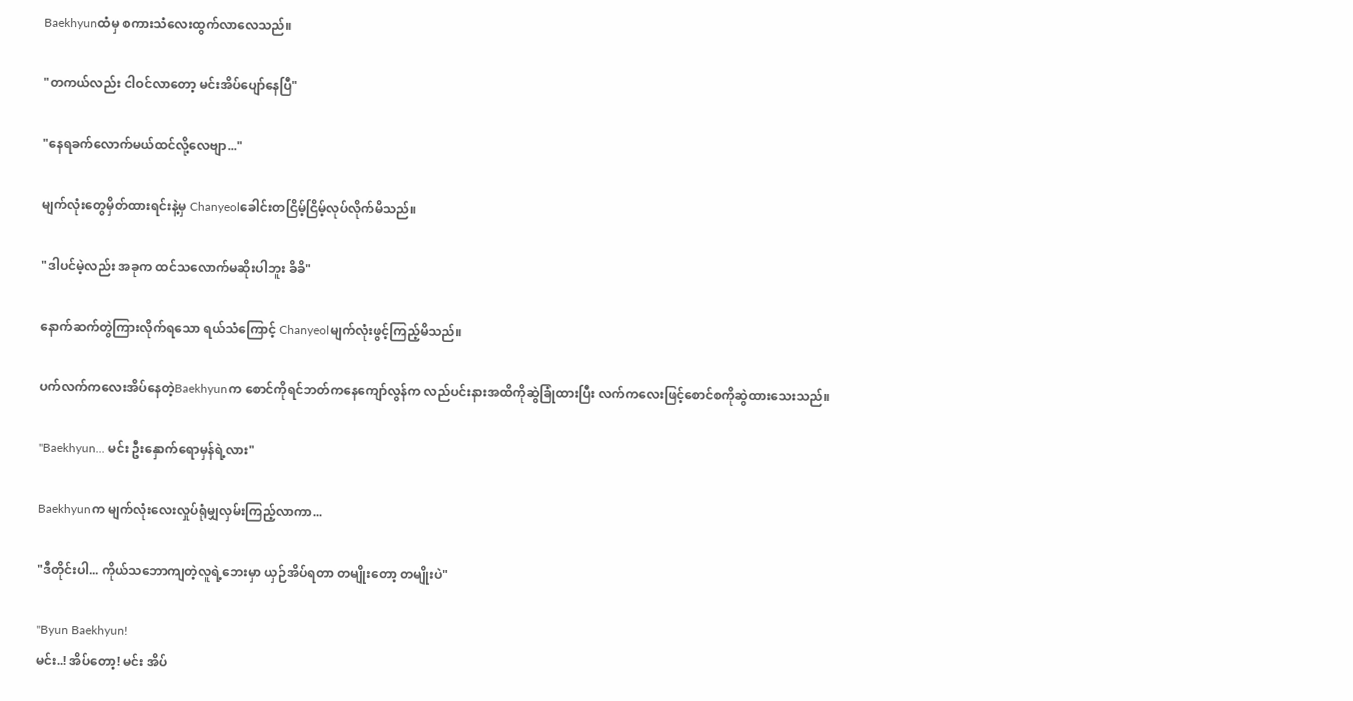Baekhyunထံမှ စကားသံလေးထွက်လာလေသည်။

"တကယ်လည်း ငါဝင်လာတော့ မင်းအိပ်ပျော်နေပြီ"

"နေရခက်လောက်မယ်ထင်လို့လေဗျာ..."

မျက်လုံးတွေမှိတ်ထားရင်းနဲ့မှ Chanyeolခေါင်းတငြိမ့်ငြိမ့်လုပ်လိုက်မိသည်။

"ဒါပင်မဲ့လည်း အခုက ထင်သလောက်မဆိုးပါဘူး ခိခိ"

နောက်ဆက်တွဲကြားလိုက်ရသော ရယ်သံကြောင့် Chanyeolမျက်လုံးဖွင့်ကြည့်မိသည်။

ပက်လက်ကလေးအိပ်နေတဲ့Baekhyunက စောင်ကိုရင်ဘတ်ကနေကျော်လွန်က လည်ပင်းနားအထိကိုဆွဲခြုံထားပြီး လက်ကလေးဖြင့်စောင်စကိုဆွဲထားသေးသည်။

"Baekhyun... မင်း ဦးနှောက်ရောမှန်ရဲ့လား"

Baekhyunက မျက်လုံးလေးလှုပ်ရုံမျှလှမ်းကြည့်လာကာ...

"ဒီတိုင်းပါ... ကိုယ်သဘောကျတဲ့လူရဲ့ဘေးမှာ ယှဉ်အိပ်ရတာ တမျိုးတော့ တမျိုးပဲ"

"Byun Baekhyun!
မင်း..! အိပ်တော့! မင်း အိပ်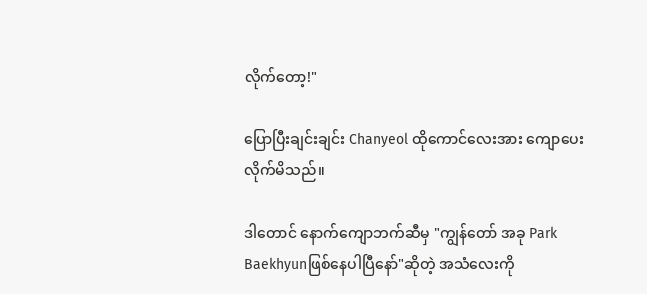လိုက်တော့!"

ပြောပြီးချင်းချင်း Chanyeol ထိုကောင်လေးအား ကျောပေးလိုက်မိသည်။

ဒါတောင် နောက်ကျောဘက်ဆီမှ "ကျွန်တော် အခု Park Baekhyunဖြစ်နေပါပြီနော်"ဆိုတဲ့ အသံလေးကို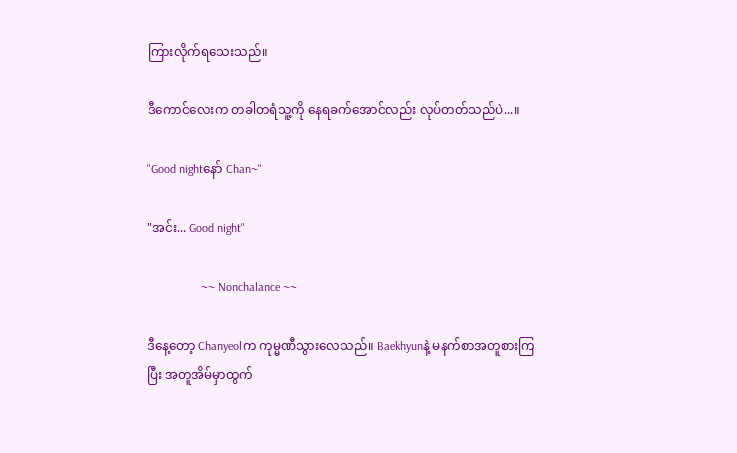ကြားလိုက်ရသေးသည်။

ဒီကောင်လေးက တခါတရံသူ့ကို နေရခက်အောင်လည်း လုပ်တတ်သည်ပဲ...။

"Good nightနော် Chan~"

"အင်း... Good night"

                  ~~ Nonchalance ~~

ဒီနေ့တော့ Chanyeolက ကုမ္မဏီသွားလေသည်။ Baekhyunနဲ့ မနက်စာအတူစားကြပြီး အတူအိမ်မှာထွက်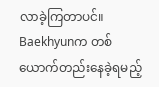လာခဲ့ကြတာပင်။ Baekhyunက တစ်ယောက်တည်းနေခဲ့ရမည့်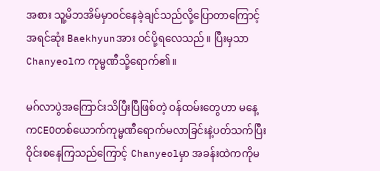အစား သူ့မိဘအိမ်မှာဝင်နေခဲ့ချင်သည်လို့ပြောတာကြောင့် အရင်‌‌ဆုံး Baekhyunအား ဝင်ပို့ရလေသည်။ ပြီးမှသာ Chanyeolက ကုမ္မဏီသို့ရောက်‌၏။

မဂ်လာပွဲအကြောင်းသိပြီးပြီဖြစ်တဲ့ ဝန်ထမ်းတွေဟာ မနေ့ကCEOတစ်ယောက်ကုမ္မဏီရောက်မလာခြင်းနဲ့ပတ်သက်ပြီး ဝိုင်းစနေကြသည်ကြောင့် Chanyeolမှာ အခန်းထဲကကိုမ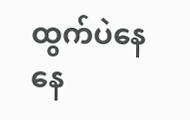ထွက်ပဲနေနေ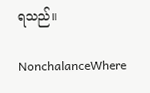ရသည်။

NonchalanceWhere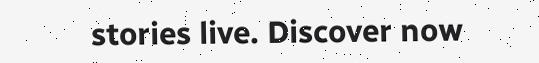stories live. Discover now